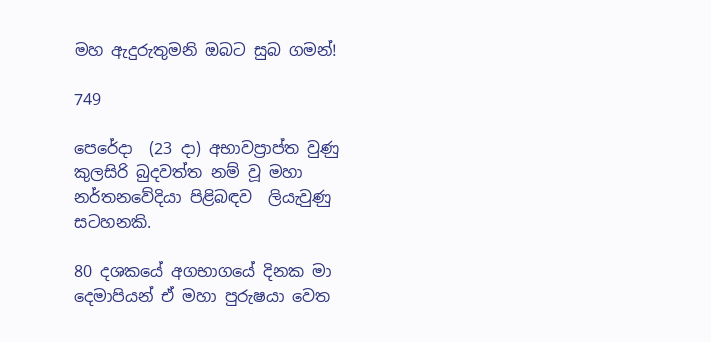මහ ඇදුරුතුමනි ඔබට සුබ ගමන්!

749

පෙරේදා  (23 දා) අභාවප්‍රාප්ත වුණු කුලසිරි බුදවත්ත නම් වූ මහා නර්තනවේදියා පිළිබඳව  ලියැවුණු  සටහනකි.

80 දශකයේ අගභාගයේ දිනක මා දෙමාපියන් ඒ මහා පුරුෂයා වෙත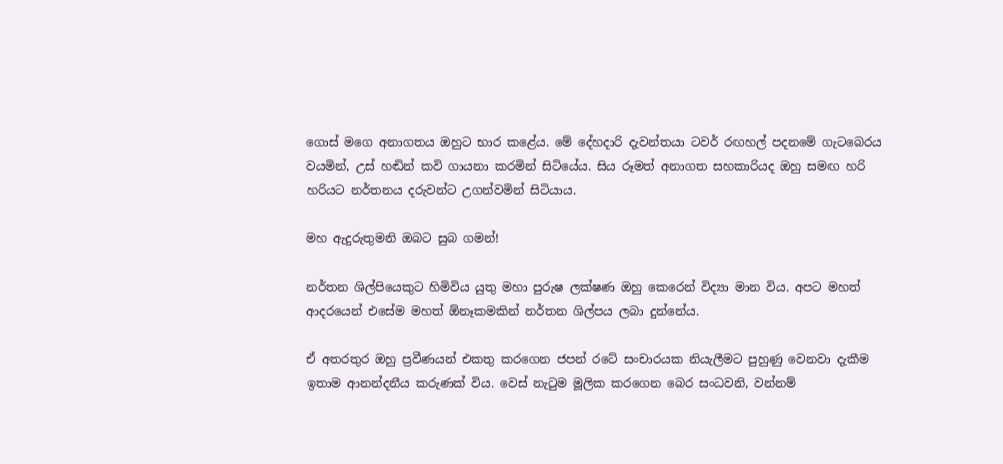ගොස් මගෙ අනාගතය ඔහුට භාර කළේය. මේ දේහදාරි දැවන්තයා ටවර් රඟහල් පදනමේ ගැටබෙරය වයමින්, උස් හඬින් කවි ගායනා කරමින් සිටියේය. සිය රූමත් අනාගත සහකාරියද ඔහු සමඟ හරි හරියට නර්තනය දරුවන්ට උගන්වමින් සිටියාය.

මහ ඇදුරුතුමනි ඔබට සුබ ගමන්!

නර්තන ශිල්පියෙකුට හිමිවිය යුතු මහා පුරුෂ ලක්ෂණ ඔහු කෙරෙන් විද්‍යා මාන විය. අපට මහත් ආදරයෙන් එසේම මහත් ඕනෑකමකින් නර්තන ශිල්පය ලබා දුන්නේය.

ඒ අතරතුර ඔහු ප්‍රවීණයන් එකතු කරගෙන ජපන් රටේ සංචාරයක නියැලීමට පුහුණු වෙනවා දැකීම ඉතාම ආනන්දනීය කරුණක් විය. වෙස් නැටුම මූලික කරගෙන බෙර සංධවනි, වන්නම්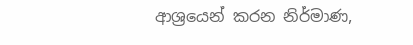ආශ්‍රයෙන් කරන නිර්මාණ,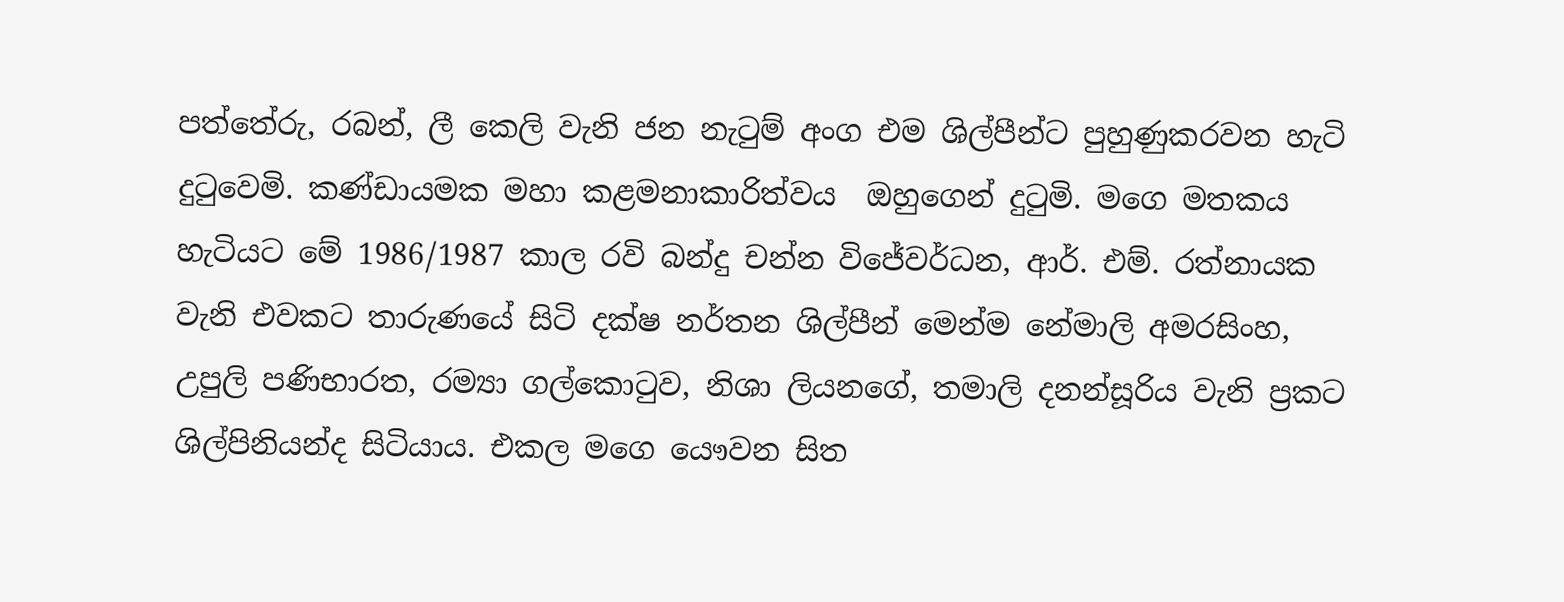පත්තේරු, රබන්, ලී කෙලි වැනි ජන නැටුම් අංග එම ශිල්පීන්ට පුහුණුකරවන හැටි දුටුවෙමි. කණ්ඩායමක මහා කළමනාකාරිත්වය  ඔහුගෙන් දුටුමි. මගෙ මතකය හැටියට මේ 1986/1987 කාල රවි බන්දු චන්න විජේවර්ධන, ආර්. එම්. රත්නායක වැනි එවකට තාරුණයේ සිටි දක්ෂ නර්තන ශිල්පීන් මෙන්ම නේමාලි අමරසිංහ, උපුලි පණිභාරත, රම්‍යා ගල්කොටුව, නිශා ලියනගේ, තමාලි දනන්සූරිය වැනි ප්‍රකට ශිල්පිනියන්ද සිටියාය. එකල මගෙ යෞවන සිත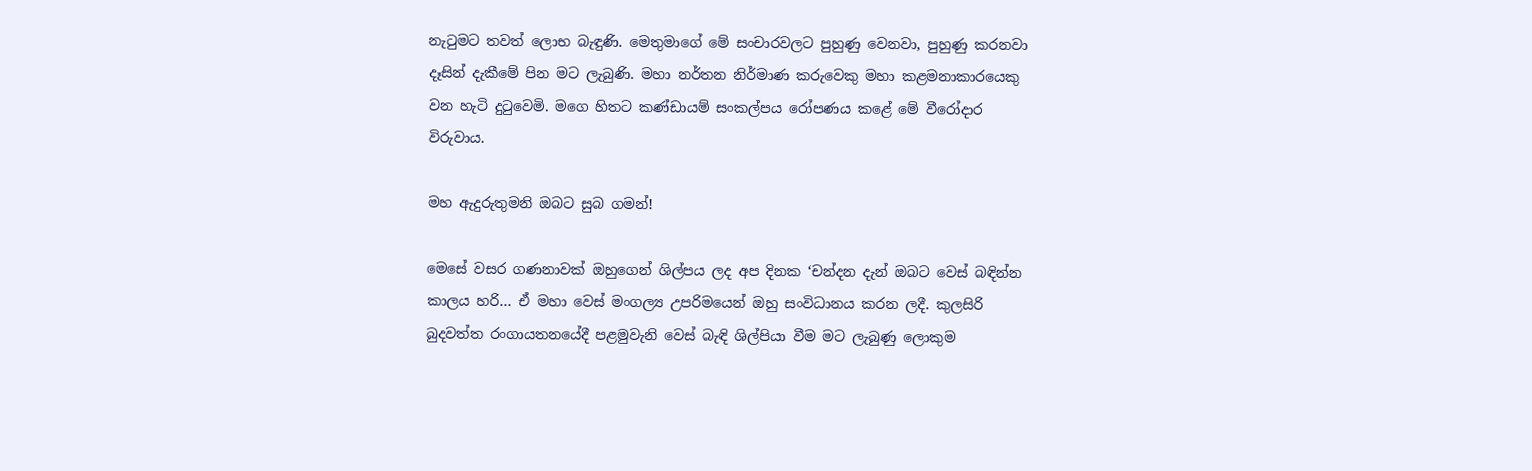නැටුමට තවත් ලොභ බැඳුණි. මෙතුමාගේ මේ සංචාරවලට පුහුණු වෙනවා, පුහුණු කරනවා දෑසින් දැකීමේ පින මට ලැබුණි. මහා නර්තන නිර්මාණ කරුවෙකු මහා කළමනාකාරයෙකු වන හැටි දුටුවෙමි. මගෙ හිතට කණ්ඩායම් සංකල්පය රෝපණය කළේ මේ වීරෝදාර විරුවාය.

මහ ඇදුරුතුමනි ඔබට සුබ ගමන්!

මෙසේ වසර ගණනාවක් ඔහුගෙන් ශිල්පය ලද අප දිනක ‘චන්දන දැන් ඔබට වෙස් බඳින්න කාලය හරි… ඒ මහා වෙස් මංගල්‍ය උපරිමයෙන් ඔහු සංවිධානය කරන ලදී. කුලසිරි බුදවත්ත රංගායතනයේදී පළමුවැනි වෙස් බැඳි ශිල්පියා වීම මට ලැබුණු ලොකුම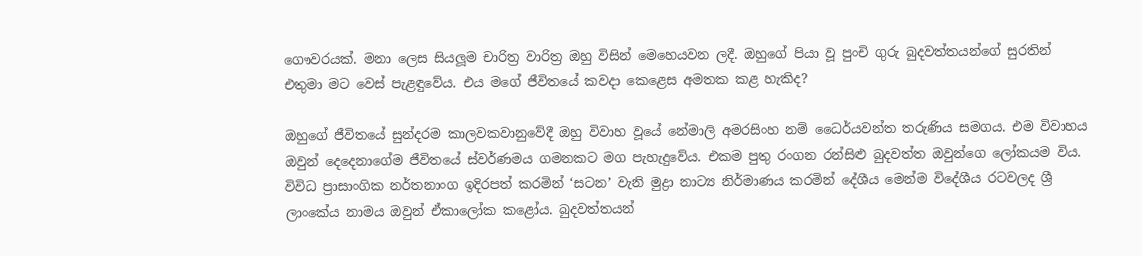ගෞවරයක්. මනා ලෙස සියලූම චාරිත්‍ර වාරිත්‍ර ඔහු විසින් මෙහෙයවන ලදී. ඔහුගේ පියා වූ පුංචි ගුරු බුදවත්තයන්ගේ සුරතින් එතුමා මට වෙස් පැළඳුවේය. එය මගේ ජීවිතයේ කවදා කෙළෙස අමතක කළ හැකිද?

ඔහුගේ ජීවිතයේ සුන්දරම කාලවකවානුවේදී ඔහු විවාහ වූයේ නේමාලි අමරසිංහ නම් ධෛර්යවන්ත තරුණිය සමගය. එම විවාහය ඔවුන් දෙදෙනාගේම ජීවිතයේ ස්වර්ණමය ගමනකට මග පැහැදුවේය. එකම පුතු රංගන රන්සිළු බුදවත්ත ඔවුන්ගෙ ලෝකයම විය. විවිධ ප්‍රාසාංගික නර්තනාංග ඉදිරපත් කරමින් ‘සටන’ වැනි මුද්‍රා නාට්‍ය නිර්මාණය කරමින් දේශීය මෙන්ම විදේශීය රටවලද ශ්‍රී ලාංකේය නාමය ඔවුන් ඒකාලෝක කළෝය. බුදවත්තයන්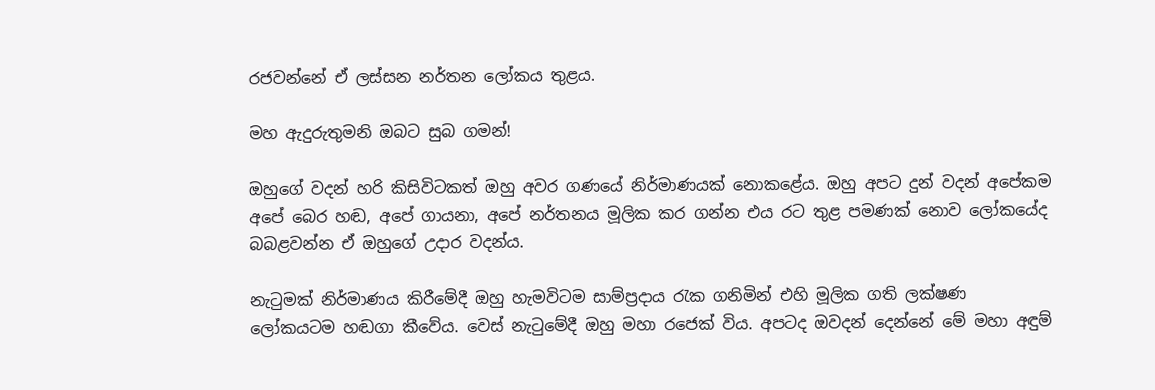රජවන්නේ ඒ ලස්සන නර්තන ලෝකය තුළය.

මහ ඇදුරුතුමනි ඔබට සුබ ගමන්!

ඔහුගේ වදන් හරි කිසිවිටකත් ඔහු අවර ගණයේ නිර්මාණයක් නොකළේය. ඔහු අපට දුන් වදන් අපේකම අපේ බෙර හඬ, අපේ ගායනා, අපේ නර්තනය මූලික කර ගන්න එය රට තුළ පමණක් නොව ලෝකයේද බබළවන්න ඒ ඔහුගේ උදාර වදන්ය.

නැටුමක් නිර්මාණය කිරීමේදී ඔහු හැමවිටම සාම්ප්‍රදාය රැක ගනිමින් එහි මූලික ගති ලක්ෂණ ලෝකයටම හඬගා කීවේය. වෙස් නැටුමේදී ඔහු මහා රජෙක් විය. අපටද ඔවදන් දෙන්නේ මේ මහා අඳුම්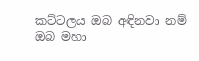කට්ටලය ඔබ අඳිනවා නම් ඔබ මහා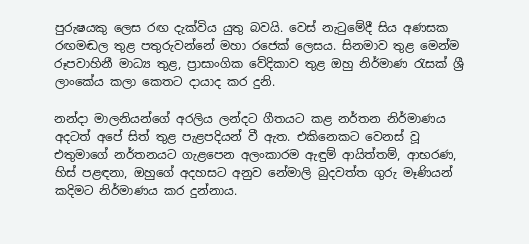පුරුෂයකු ලෙස රඟ දැක්විය යුතු බවයි. වෙස් නැටුමේදී සිය අණසක රඟමඬල තුළ පතුරුවන්නේ මහා රජෙක් ලෙසය. සිනමාව තුළ මෙන්ම රූපවාහිනී මාධ්‍ය තුළ, ප්‍රාසාංගික වේදිකාව තුළ ඔහු නිර්මාණ රැසක් ශ්‍රී ලාංකේය කලා කෙතට දායාද කර දුනි.

නන්දා මාලනියන්ගේ අරලිය ලන්දට ගීතයට කළ නර්තන නිර්මාණය අදටත් අපේ සිත් තුළ පැළපදියන් වී ඇත. එකිනෙකට වෙනස් වූ එතුමාගේ නර්තනයට ගැළපෙන අලංකාරම ඇඳුම් ආයිත්තම්, ආභරණ, හිස් පළඳනා, ඔහුගේ අදහසට අනුව නේමාලි බුදවත්ත ගුරු මෑණියන් කදිමට නිර්මාණය කර දුන්නාය.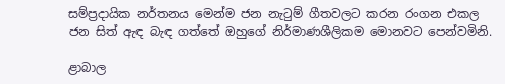සම්ප්‍රදායික නර්තනය මෙන්ම ජන නැටුම් ගීතවලට කරන රංගන එකල ජන සිත් ඇඳ බැඳ ගත්තේ ඔහුගේ නිර්මාණශීලිකම මොනවට පෙන්වමිනි.

ළාබාල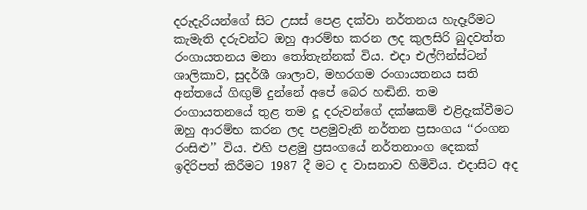දරුදැරියන්ගේ සිට උසස් පෙළ දක්වා නර්තනය හැදෑරීමට කැමැති දරුවන්ට ඔහු ආරම්භ කරන ලද කුලසිරි බුදවත්ත රංගායතනය මනා තෝතැන්නක් විය. එදා එල්ෆින්ස්ටන් ශාලිකාව, සුදර්ශී ශාලාව, මහරගම රංගායතනය සති අන්තයේ ගිඟුම් දුන්නේ අපේ බෙර හඬිනි. තම රංගායතනයේ තුළ තම දූ දරුවන්ගේ දක්ෂකම් එළිදැක්වීමට ඔහු ආරම්භ කරන ලද පළමුවැනි නර්තන ප්‍රසංගය ‘‘රංගන රංසිළු’’ විය. එහි පළමු ප්‍රසංගයේ නර්තනාංග දෙකක් ඉදිරිපත් කිරීමට 1987 දී මට ද වාසනාව හිමිවිය. එදාසිට අද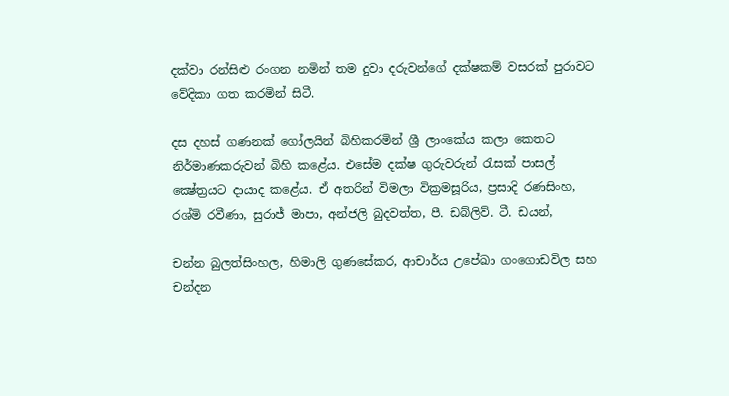දක්වා රන්සිළු රංගන නමින් තම දුවා දරුවන්ගේ දක්ෂකම් වසරක් පුරාවට වේදිකා ගත කරමින් සිටී.

දස දහස් ගණනක් ගෝලයින් බිහිකරමින් ශ්‍රී ලාංකේය කලා කෙතට නිර්මාණකරුවන් බිහි කළේය. එසේම දක්ෂ ගුරුවරුන් රැසක් පාසල් ක්‍ෂේත්‍රයට දායාද කළේය. ඒ අතරින් විමලා වික්‍රමසූරිය, ප්‍රසාදි රණසිංහ, රශ්මි රවීණා, සුරාජ් මාපා, අන්ජලි බුදවත්ත, පී. ඩබ්ලිව්. ටී. ඩයන්,

චන්න බුලත්සිංහල, හිමාලි ගුණසේකර, ආචාර්ය උපේඛා ගංගොඩවිල සහ චන්දන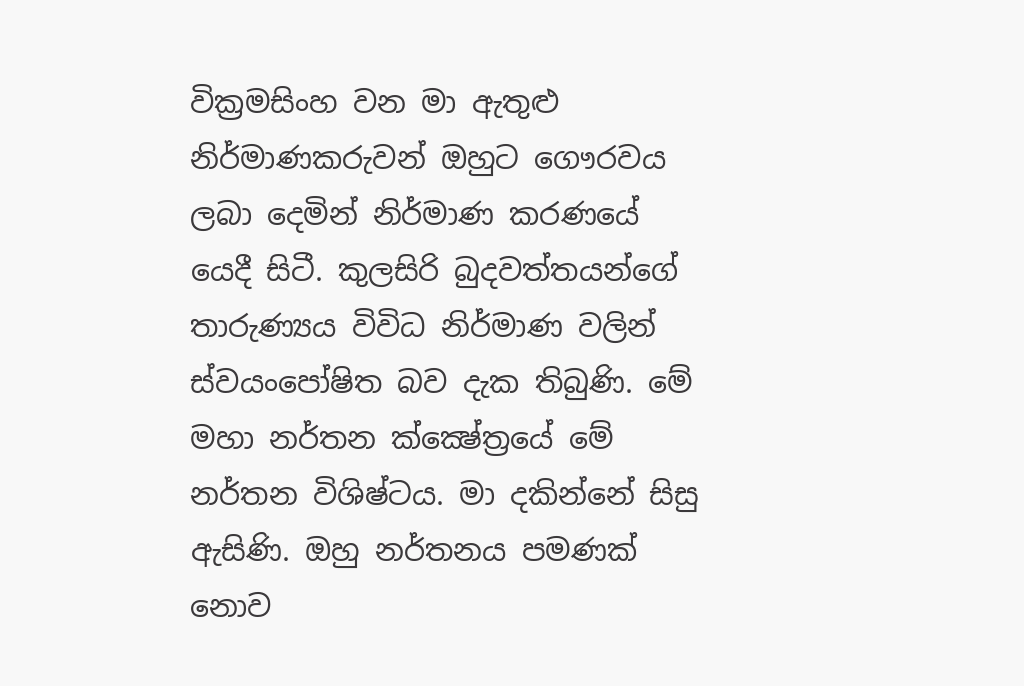වික්‍රමසිංහ වන මා ඇතුළු නිර්මාණකරුවන් ඔහුට ගෞරවය ලබා දෙමින් නිර්මාණ කරණයේ යෙදී සිටී. කුලසිරි බුදවත්තයන්ගේ තාරුණ්‍යය විවිධ නිර්මාණ වලින් ස්වයංපෝෂිත බව දැක තිබුණි. මේ මහා නර්තන ක්ක්‍ෂේත්‍රයේ මේ නර්තන විශිෂ්ටය. මා දකින්නේ සිසු ඇසිණි. ඔහු නර්තනය පමණක් නොව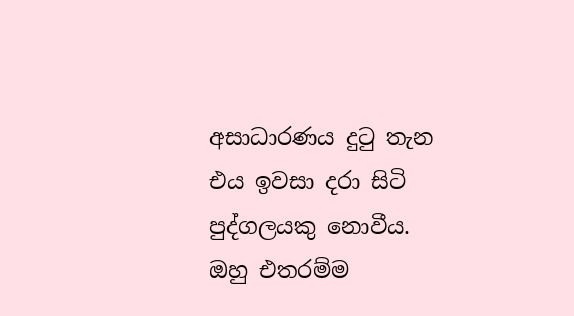අසාධාරණය දුටු තැන එය ඉවසා දරා සිටි පුද්ගලයකු නොවීය. ඔහු එතරම්ම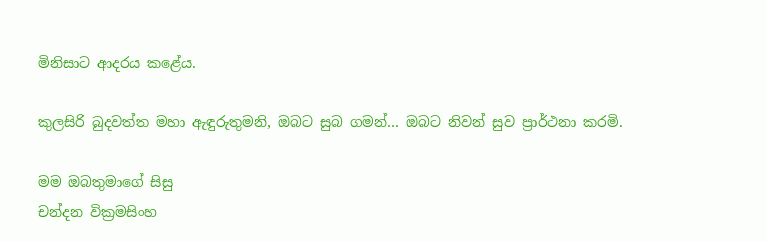මිනිසාට ආදරය කළේය.

කුලසිරි බුදවත්ත මහා ඇඳුරුතුමනි, ඔබට සුබ ගමන්… ඔබට නිවන් සුව ප්‍රාර්ථනා කරමි.

මම ඔබතුමාගේ සිසු
චන්දන වික්‍රමසිංහ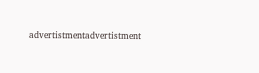advertistmentadvertistment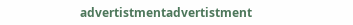advertistmentadvertistment